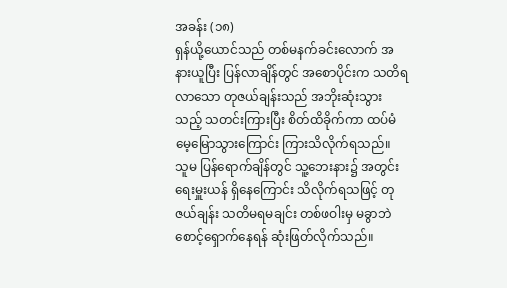အခန်း (၁၈)
ရှန်ယို့ယောင်သည် တစ်မနက်ခင်းလောက် အနားယူပြီး ပြန်လာချိန်တွင် အစောပိုင်းက သတိရလာသော တုဇယ်ချန်းသည် အဘိုးဆုံးသွားသည့် သတင်းကြားပြီး စိတ်ထိခိုက်ကာ ထပ်မံ မေ့မြောသွားကြောင်း ကြားသိလိုက်ရသည်။
သူမ ပြန်ရောက်ချိန်တွင် သူ့ဘေးနား၌ အတွင်းရေးမှူးယန် ရှိနေကြောင်း သိလိုက်ရသဖြင့် တုဇယ်ချန်း သတိမရမချင်း တစ်ဖဝါးမှ မခွာဘဲ စောင့်ရှောက်နေရန် ဆုံးဖြတ်လိုက်သည်။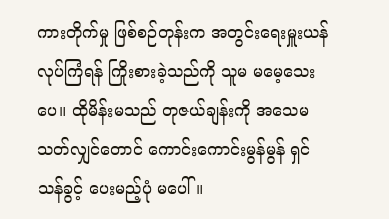ကားတိုက်မှု ဖြစ်စဉ်တုန်းက အတွင်းရေးမှူးယန် လုပ်ကြံရန် ကြိုးစားခဲ့သည်ကို သူမ မမေ့သေးပေ။ ထိုမိန်းမသည် တုဇယ်ချန်းကို အသေမသတ်လျှင်တောင် ကောင်းကောင်းမွန်မွန် ရှင်သန်ခွင့် ပေးမည့်ပုံ မပေါ်။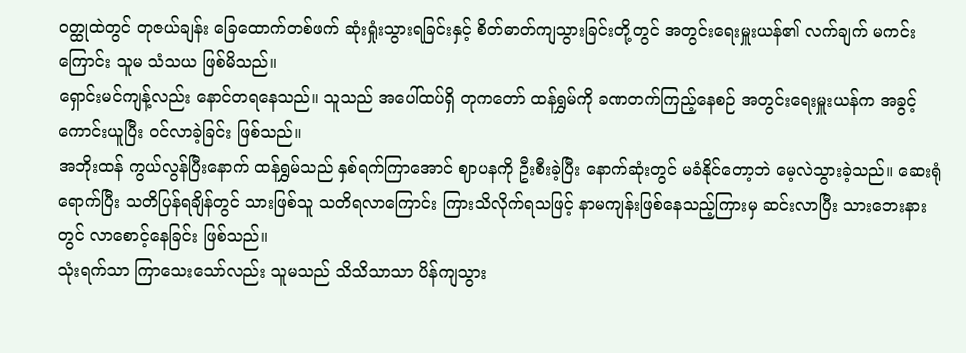ဝတ္ထုထဲတွင် တုဇယ်ချန်း ခြေထောက်တစ်ဖက် ဆုံးရှုံးသွားရခြင်းနှင့် စိတ်ဓာတ်ကျသွားခြင်းတို့တွင် အတွင်းရေးမှူးယန်၏ လက်ချက် မကင်းကြောင်း သူမ သံသယ ဖြစ်မိသည်။
ရှောင်းမင်ကျန့်လည်း နောင်တရနေသည်။ သူသည် အပေါ်ထပ်ရှိ တုကတော် ထန်ရွှမ်ကို ခဏတက်ကြည့်နေစဉ် အတွင်းရေးမှူးယန်က အခွင့်ကောင်းယူပြီး ဝင်လာခဲ့ခြင်း ဖြစ်သည်။
အဘိုးထန် ကွယ်လွန်ပြီးနောက် ထန်ရွှမ်သည် နှစ်ရက်ကြာအောင် ဈာပနကို ဦးစီးခဲ့ပြီး နောက်ဆုံးတွင် မခံနိုင်တော့ဘဲ မေ့လဲသွားခဲ့သည်။ ဆေးရုံရောက်ပြီး သတိပြန်ရချိန်တွင် သားဖြစ်သူ သတိရလာကြောင်း ကြားသိလိုက်ရသဖြင့် နာမကျန်းဖြစ်နေသည့်ကြားမှ ဆင်းလာပြီး သားဘေးနားတွင် လာစောင့်နေခြင်း ဖြစ်သည်။
သုံးရက်သာ ကြာသေးသော်လည်း သူမသည် သိသိသာသာ ပိန်ကျသွား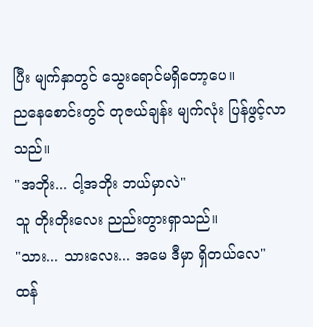ပြီး မျက်နှာတွင် သွေးရောင်မရှိတော့ပေ။
ညနေစောင်းတွင် တုဇယ်ချန်း မျက်လုံး ပြန်ဖွင့်လာသည်။
"အဘိုး... ငါ့အဘိုး ဘယ်မှာလဲ"
သူ တိုးတိုးလေး ညည်းတွားရှာသည်။
"သား... သားလေး... အမေ ဒီမှာ ရှိတယ်လေ"
ထန်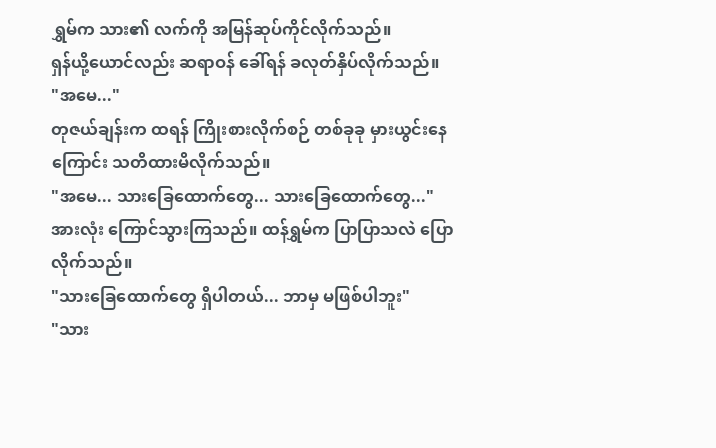ရွှမ်က သား၏ လက်ကို အမြန်ဆုပ်ကိုင်လိုက်သည်။
ရှန်ယို့ယောင်လည်း ဆရာဝန် ခေါ်ရန် ခလုတ်နှိပ်လိုက်သည်။
"အမေ..."
တုဇယ်ချန်းက ထရန် ကြိုးစားလိုက်စဉ် တစ်ခုခု မှားယွင်းနေကြောင်း သတိထားမိလိုက်သည်။
"အမေ... သားခြေထောက်တွေ... သားခြေထောက်တွေ..."
အားလုံး ကြောင်သွားကြသည်။ ထန်ရွှမ်က ပြာပြာသလဲ ပြောလိုက်သည်။
"သားခြေထောက်တွေ ရှိပါတယ်... ဘာမှ မဖြစ်ပါဘူး"
"သား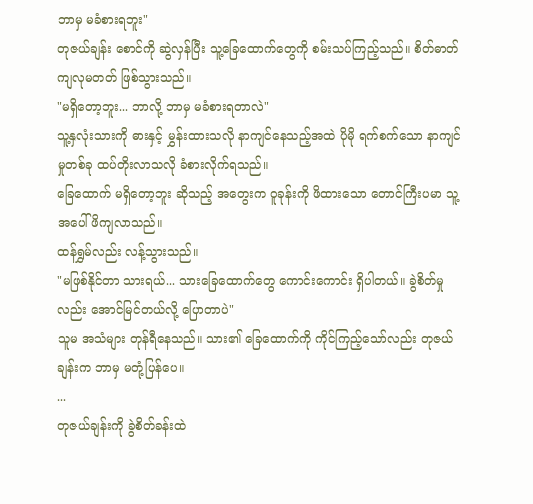ဘာမှ မခံစားရဘူး"
တုဇယ်ချန်း စောင်ကို ဆွဲလှန်ပြီး သူ့ခြေထောက်တွေကို စမ်းသပ်ကြည့်သည်။ စိတ်ဓာတ်ကျလုမတတ် ဖြစ်သွားသည်။
"မရှိတော့ဘူး... ဘာလို့ ဘာမှ မခံစားရတာလဲ"
သူ့နှလုံးသားကို ဓားနှင့် မွှန်းထားသလို နာကျင်နေသည့်အထဲ ပိုမို ရက်စက်သော နာကျင်မှုတစ်ခု ထပ်တိုးလာသလို ခံစားလိုက်ရသည်။
ခြေထောက် မရှိတော့ဘူး ဆိုသည့် အတွေးက ဝူခုန်းကို ဖိထားသော တောင်ကြီးပမာ သူ့အပေါ် ဖိကျလာသည်။
ထန်ရွှမ်လည်း လန့်သွားသည်။
"မဖြစ်နိုင်တာ သားရယ်... သားခြေထောက်တွေ ကောင်းကောင်း ရှိပါတယ်။ ခွဲစိတ်မှုလည်း အောင်မြင်တယ်လို့ ပြောတာပဲ"
သူမ အသံများ တုန်ရီနေသည်။ သား၏ ခြေထောက်ကို ကိုင်ကြည့်သော်လည်း တုဇယ်ချန်းက ဘာမှ မတုံ့ပြန်ပေ။
...
တုဇယ်ချန်းကို ခွဲစိတ်ခန်းထဲ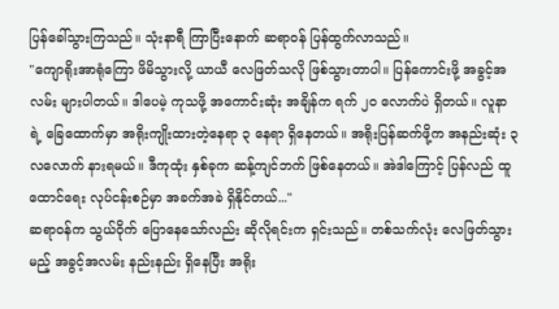ပြန်ခေါ်သွားကြသည်။ သုံးနာရီ ကြာပြီးနောက် ဆရာဝန် ပြန်ထွက်လာသည်။
"ကျောရိုးအာရုံကြော ဖိမိသွားလို့ ယာယီ လေဖြတ်သလို ဖြစ်သွားတာပါ။ ပြန်ကောင်းဖို့ အခွင့်အလမ်း များပါတယ်။ ဒါပေမဲ့ ကုသဖို့ အကောင်းဆုံး အချိန်က ရက် ၂၀ လောက်ပဲ ရှိတယ်။ လူနာရဲ့ ခြေထောက်မှာ အရိုးကျိုးထားတဲ့နေရာ ၃ နေရာ ရှိနေတယ်။ အရိုးပြန်ဆက်ဖို့က အနည်းဆုံး ၃ လလောက် နားရမယ်။ ဒီကုထုံး နှစ်ခုက ဆန့်ကျင်ဘက် ဖြစ်နေတယ်။ အဲဒါကြောင့် ပြန်လည် ထူထောင်ရေး လုပ်ငန်းစဉ်မှာ အခက်အခဲ ရှိနိုင်တယ်..."
ဆရာဝန်က သွယ်ဝိုက် ပြောနေသော်လည်း ဆိုလိုရင်းက ရှင်းသည်။ တစ်သက်လုံး လေဖြတ်သွားမည့် အခွင့်အလမ်း နည်းနည်း ရှိနေပြီး အရိုး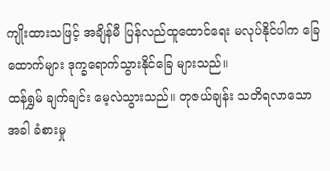ကျိုးထားသဖြင့် အချိန်မီ ပြန်လည်ထူထောင်ရေး မလုပ်နိုင်ပါက ခြေထောက်များ ဒုက္ခရောက်သွားနိုင်ခြေ များသည်။
ထန်ရွှမ် ချက်ချင်း မေ့လဲသွားသည်။ တုဇယ်ချန်း သတိရလာသောအခါ ခံစားမှု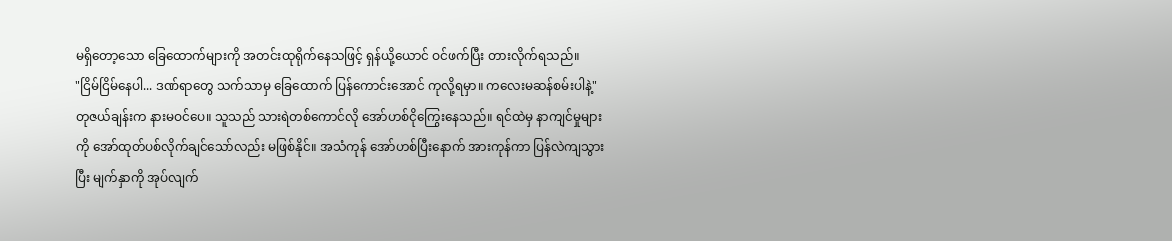မရှိတော့သော ခြေထောက်များကို အတင်းထုရိုက်နေသဖြင့် ရှန်ယို့ယောင် ဝင်ဖက်ပြီး တားလိုက်ရသည်။
"ငြိမ်ငြိမ်နေပါ... ဒဏ်ရာတွေ သက်သာမှ ခြေထောက် ပြန်ကောင်းအောင် ကုလို့ရမှာ။ ကလေးမဆန်စမ်းပါနဲ့"
တုဇယ်ချန်းက နားမဝင်ပေ။ သူသည် သားရဲတစ်ကောင်လို အော်ဟစ်ငိုကြွေးနေသည်။ ရင်ထဲမှ နာကျင်မှုများကို အော်ထုတ်ပစ်လိုက်ချင်သော်လည်း မဖြစ်နိုင်။ အသံကုန် အော်ဟစ်ပြီးနောက် အားကုန်ကာ ပြန်လဲကျသွားပြီး မျက်နှာကို အုပ်လျက်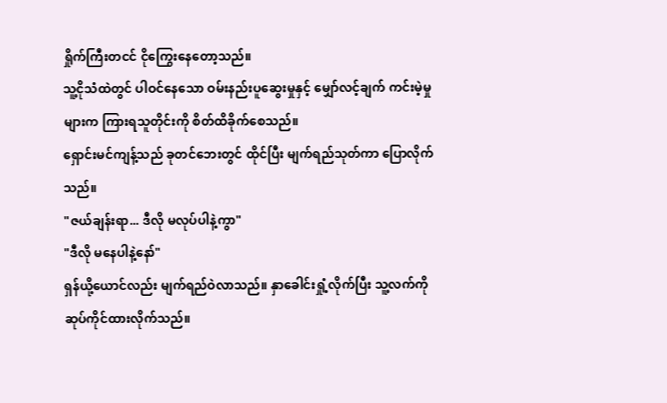ရှိုက်ကြီးတငင် ငိုကြွေးနေတော့သည်။
သူ့ငိုသံထဲတွင် ပါဝင်နေသော ဝမ်းနည်းပူဆွေးမှုနှင့် မျှော်လင့်ချက် ကင်းမဲ့မှုများက ကြားရသူတိုင်းကို စိတ်ထိခိုက်စေသည်။
ရှောင်းမင်ကျန့်သည် ခုတင်ဘေးတွင် ထိုင်ပြီး မျက်ရည်သုတ်ကာ ပြောလိုက်သည်။
"ဇယ်ချန်းရာ... ဒီလို မလုပ်ပါနဲ့ကွာ"
"ဒီလို မနေပါနဲ့နော်"
ရှန်ယို့ယောင်လည်း မျက်ရည်ဝဲလာသည်။ နှာခေါင်းရှုံ့လိုက်ပြီး သူ့လက်ကို ဆုပ်ကိုင်ထားလိုက်သည်။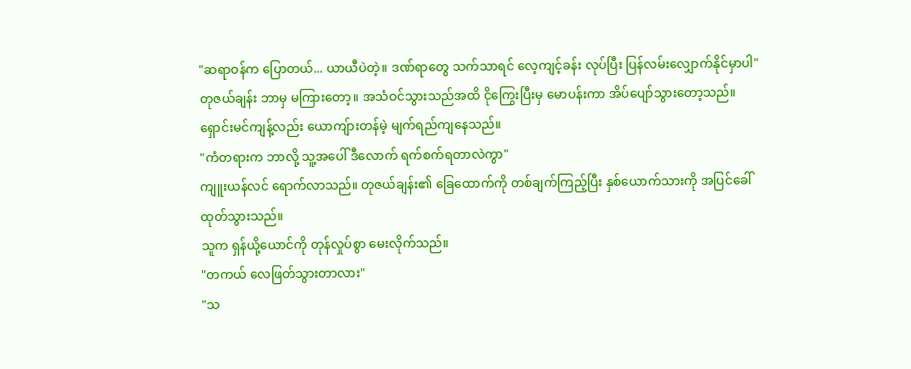"ဆရာဝန်က ပြောတယ်... ယာယီပဲတဲ့။ ဒဏ်ရာတွေ သက်သာရင် လေ့ကျင့်ခန်း လုပ်ပြီး ပြန်လမ်းလျှောက်နိုင်မှာပါ"
တုဇယ်ချန်း ဘာမှ မကြားတော့။ အသံဝင်သွားသည်အထိ ငိုကြွေးပြီးမှ မောပန်းကာ အိပ်ပျော်သွားတော့သည်။
ရှောင်းမင်ကျန့်လည်း ယောကျ်ားတန်မဲ့ မျက်ရည်ကျနေသည်။
"ကံတရားက ဘာလို့ သူ့အပေါ် ဒီလောက် ရက်စက်ရတာလဲကွာ"
ကျူးယန်လင် ရောက်လာသည်။ တုဇယ်ချန်း၏ ခြေထောက်ကို တစ်ချက်ကြည့်ပြီး နှစ်ယောက်သားကို အပြင်ခေါ်ထုတ်သွားသည်။
သူက ရှန်ယို့ယောင်ကို တုန်လှုပ်စွာ မေးလိုက်သည်။
"တကယ် လေဖြတ်သွားတာလား"
"သ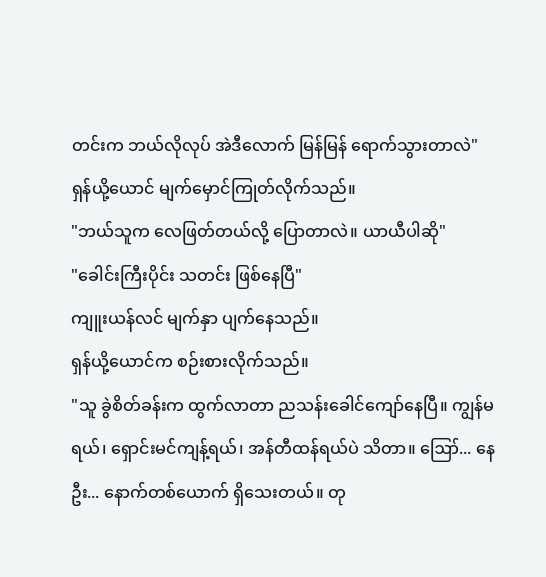တင်းက ဘယ်လိုလုပ် အဲဒီလောက် မြန်မြန် ရောက်သွားတာလဲ"
ရှန်ယို့ယောင် မျက်မှောင်ကြုတ်လိုက်သည်။
"ဘယ်သူက လေဖြတ်တယ်လို့ ပြောတာလဲ။ ယာယီပါဆို"
"ခေါင်းကြီးပိုင်း သတင်း ဖြစ်နေပြီ"
ကျူးယန်လင် မျက်နှာ ပျက်နေသည်။
ရှန်ယို့ယောင်က စဉ်းစားလိုက်သည်။
"သူ ခွဲစိတ်ခန်းက ထွက်လာတာ ညသန်းခေါင်ကျော်နေပြီ။ ကျွန်မရယ်၊ ရှောင်းမင်ကျန့်ရယ်၊ အန်တီထန်ရယ်ပဲ သိတာ။ ဪ... နေဦး... နောက်တစ်ယောက် ရှိသေးတယ်။ တု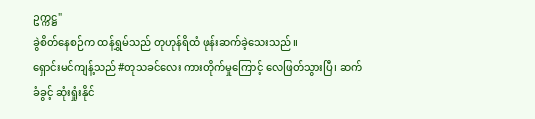ဥက္ကဋ္ဌ"
ခွဲစိတ်နေစဉ်က ထန်ရွှမ်သည် တုဟုန်ရိထံ ဖုန်းဆက်ခဲ့သေးသည်။
ရှောင်းမင်ကျန့်သည် #တုသခင်လေး ကားတိုက်မှုကြောင့် လေဖြတ်သွားပြီ၊ ဆက်ခံခွင့် ဆုံးရှုံးနိုင်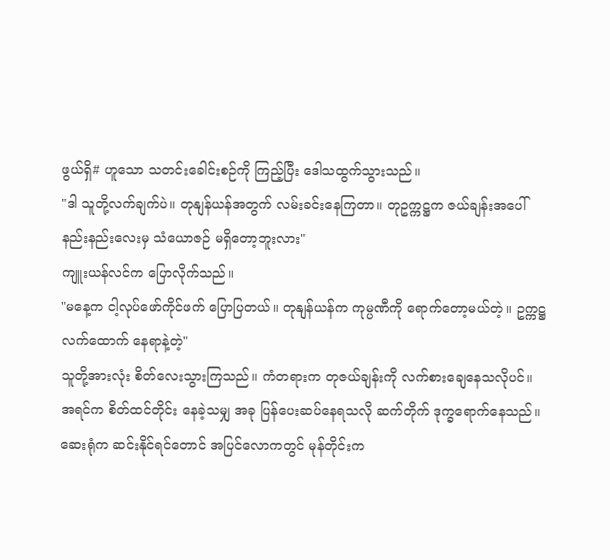ဖွယ်ရှိ# ဟူသော သတင်းခေါင်းစဉ်ကို ကြည့်ပြီး ဒေါသထွက်သွားသည်။
"ဒါ သူတို့လက်ချက်ပဲ။ တုနျန်ယန်အတွက် လမ်းခင်းနေကြတာ။ တုဥက္ကဋ္ဌက ဇယ်ချန်းအပေါ် နည်းနည်းလေးမှ သံယောဇဉ် မရှိတော့ဘူးလား"
ကျူးယန်လင်က ပြောလိုက်သည်။
"မနေ့က ငါ့လုပ်ဖော်ကိုင်ဖက် ပြောပြတယ်။ တုနျန်ယန်က ကုမ္ပဏီကို ရောက်တော့မယ်တဲ့။ ဥက္ကဋ္ဌ လက်ထောက် နေရာနဲ့တဲ့"
သူတို့အားလုံး စိတ်လေးသွားကြသည်။ ကံတရားက တုဇယ်ချန်းကို လက်စားချေနေသလိုပင်။ အရင်က စိတ်ထင်တိုင်း နေခဲ့သမျှ အခု ပြန်ပေးဆပ်နေရသလို ဆက်တိုက် ဒုက္ခရောက်နေသည်။ ဆေးရုံက ဆင်းနိုင်ရင်တောင် အပြင်လောကတွင် မုန်တိုင်းက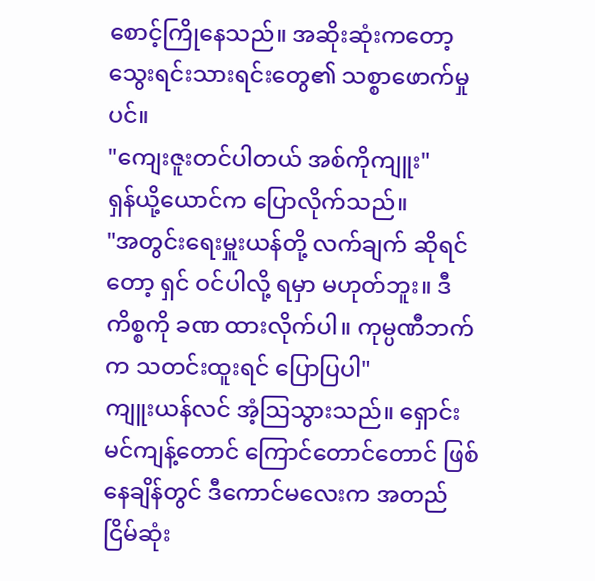စောင့်ကြိုနေသည်။ အဆိုးဆုံးကတော့ သွေးရင်းသားရင်းတွေ၏ သစ္စာဖောက်မှုပင်။
"ကျေးဇူးတင်ပါတယ် အစ်ကိုကျူး"
ရှန်ယို့ယောင်က ပြောလိုက်သည်။
"အတွင်းရေးမှူးယန်တို့ လက်ချက် ဆိုရင်တော့ ရှင် ဝင်ပါလို့ ရမှာ မဟုတ်ဘူး။ ဒီကိစ္စကို ခဏ ထားလိုက်ပါ။ ကုမ္ပဏီဘက်က သတင်းထူးရင် ပြောပြပါ"
ကျူးယန်လင် အံ့သြသွားသည်။ ရှောင်းမင်ကျန့်တောင် ကြောင်တောင်တောင် ဖြစ်နေချိန်တွင် ဒီကောင်မလေးက အတည်ငြိမ်ဆုံး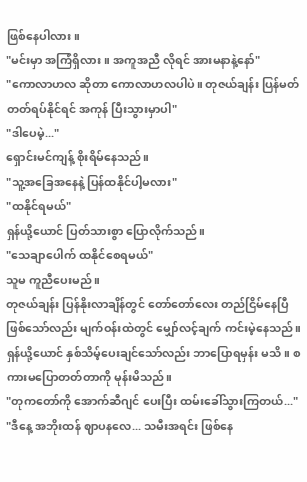ဖြစ်နေပါလား။
"မင်းမှာ အကြံရှိလား။ အကူအညီ လိုရင် အားမနာနဲ့နော်"
"ကောလာဟလ ဆိုတာ ကောလာဟလပါပဲ။ တုဇယ်ချန်း ပြန်မတ်တတ်ရပ်နိုင်ရင် အကုန် ပြီးသွားမှာပါ"
"ဒါပေမဲ့..."
ရှောင်းမင်ကျန့် စိုးရိမ်နေသည်။
"သူ့အခြေအနေနဲ့ ပြန်ထနိုင်ပါ့မလား"
"ထနိုင်ရမယ်"
ရှန်ယို့ယောင် ပြတ်သားစွာ ပြောလိုက်သည်။
"သေချာပေါက် ထနိုင်စေရမယ်"
သူမ ကူညီပေးမည်။
တုဇယ်ချန်း ပြန်နိုးလာချိန်တွင် တော်တော်လေး တည်ငြိမ်နေပြီ ဖြစ်သော်လည်း မျက်ဝန်းထဲတွင် မျှော်လင့်ချက် ကင်းမဲ့နေသည်။ ရှန်ယို့ယောင် နှစ်သိမ့်ပေးချင်သော်လည်း ဘာပြောရမှန်း မသိ။ စကားမပြောတတ်တာကို မုန်းမိသည်။
"တုကတော်ကို အောက်ဆီဂျင် ပေးပြီး ထမ်းခေါ်သွားကြတယ်..."
"ဒီနေ့ အဘိုးထန် ဈာပနလေ... သမီးအရင်း ဖြစ်နေ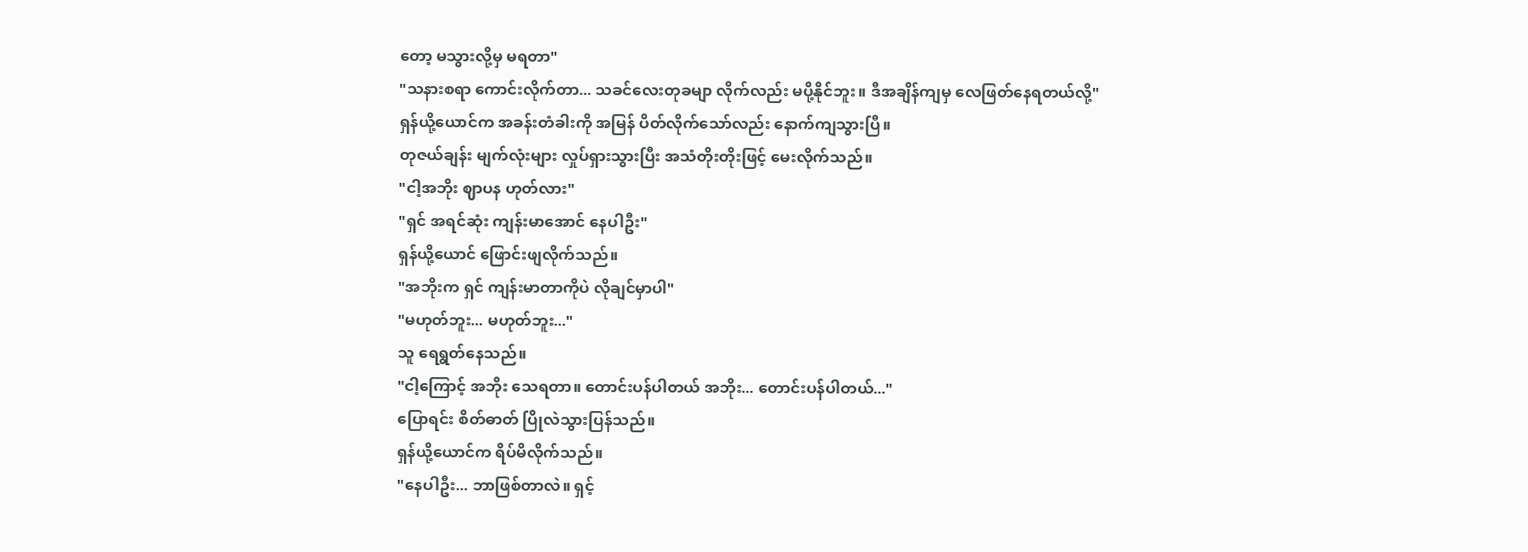တော့ မသွားလို့မှ မရတာ"
"သနားစရာ ကောင်းလိုက်တာ... သခင်လေးတုခမျာ လိုက်လည်း မပို့နိုင်ဘူး။ ဒီအချိန်ကျမှ လေဖြတ်နေရတယ်လို့"
ရှန်ယို့ယောင်က အခန်းတံခါးကို အမြန် ပိတ်လိုက်သော်လည်း နောက်ကျသွားပြီ။
တုဇယ်ချန်း မျက်လုံးများ လှုပ်ရှားသွားပြီး အသံတိုးတိုးဖြင့် မေးလိုက်သည်။
"ငါ့အဘိုး ဈာပန ဟုတ်လား"
"ရှင် အရင်ဆုံး ကျန်းမာအောင် နေပါဦး"
ရှန်ယို့ယောင် ဖြောင်းဖျလိုက်သည်။
"အဘိုးက ရှင် ကျန်းမာတာကိုပဲ လိုချင်မှာပါ"
"မဟုတ်ဘူး... မဟုတ်ဘူး..."
သူ ရေရွတ်နေသည်။
"ငါ့ကြောင့် အဘိုး သေရတာ။ တောင်းပန်ပါတယ် အဘိုး... တောင်းပန်ပါတယ်..."
ပြောရင်း စိတ်ဓာတ် ပြိုလဲသွားပြန်သည်။
ရှန်ယို့ယောင်က ရိပ်မိလိုက်သည်။
"နေပါဦး... ဘာဖြစ်တာလဲ။ ရှင့်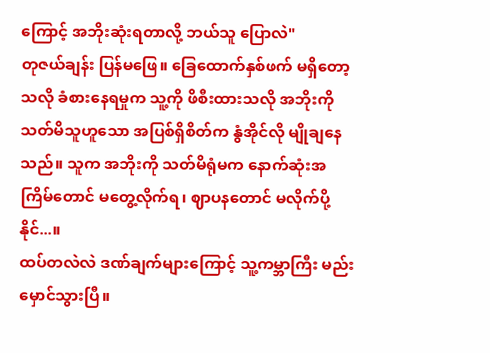ကြောင့် အဘိုးဆုံးရတာလို့ ဘယ်သူ ပြောလဲ"
တုဇယ်ချန်း ပြန်မဖြေ။ ခြေထောက်နှစ်ဖက် မရှိတော့သလို ခံစားနေရမှုက သူ့ကို ဖိစီးထားသလို အဘိုးကို သတ်မိသူဟူသော အပြစ်ရှိစိတ်က နွံအိုင်လို မျိုချနေသည်။ သူက အဘိုးကို သတ်မိရုံမက နောက်ဆုံးအကြိမ်တောင် မတွေ့လိုက်ရ၊ ဈာပနတောင် မလိုက်ပို့နိုင်...။
ထပ်တလဲလဲ ဒဏ်ချက်များကြောင့် သူ့ကမ္ဘာကြီး မည်းမှောင်သွားပြီ။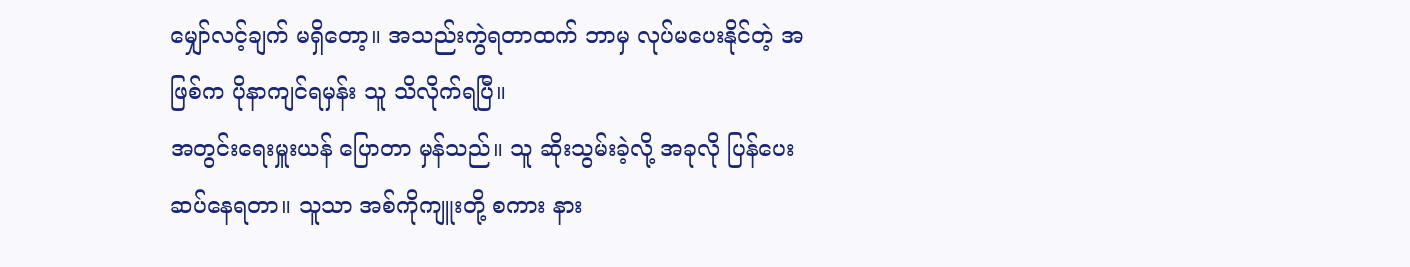မျှော်လင့်ချက် မရှိတော့။ အသည်းကွဲရတာထက် ဘာမှ လုပ်မပေးနိုင်တဲ့ အဖြစ်က ပိုနာကျင်ရမှန်း သူ သိလိုက်ရပြီ။
အတွင်းရေးမှူးယန် ပြောတာ မှန်သည်။ သူ ဆိုးသွမ်းခဲ့လို့ အခုလို ပြန်ပေးဆပ်နေရတာ။ သူသာ အစ်ကိုကျူးတို့ စကား နား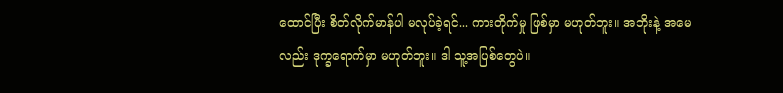ထောင်ပြီး စိတ်လိုက်မာန်ပါ မလုပ်ခဲ့ရင်... ကားတိုက်မှု ဖြစ်မှာ မဟုတ်ဘူး။ အဘိုးနဲ့ အမေလည်း ဒုက္ခရောက်မှာ မဟုတ်ဘူး။ ဒါ သူ့အပြစ်တွေပဲ။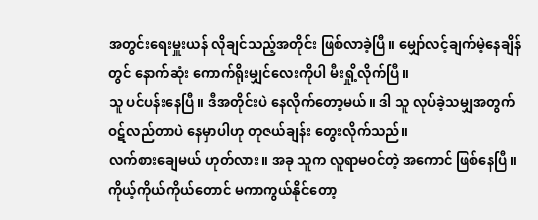အတွင်းရေးမှူးယန် လိုချင်သည့်အတိုင်း ဖြစ်လာခဲ့ပြီ။ မျှော်လင့်ချက်မဲ့နေချိန်တွင် နောက်ဆုံး ကောက်ရိုးမျှင်လေးကိုပါ မီးရှို့လိုက်ပြီ။
သူ ပင်ပန်းနေပြီ။ ဒီအတိုင်းပဲ နေလိုက်တော့မယ်။ ဒါ သူ လုပ်ခဲ့သမျှအတွက် ဝဋ်လည်တာပဲ နေမှာပါဟု တုဇယ်ချန်း တွေးလိုက်သည်။
လက်စားချေမယ် ဟုတ်လား။ အခု သူက လူရာမဝင်တဲ့ အကောင် ဖြစ်နေပြီ။ ကိုယ့်ကိုယ်ကိုယ်တောင် မကာကွယ်နိုင်တော့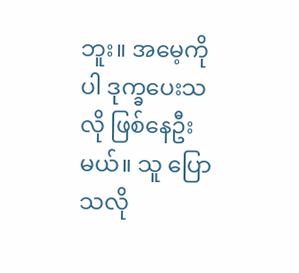ဘူး။ အမေ့ကိုပါ ဒုက္ခပေးသလို ဖြစ်နေဦးမယ်။ သူ ပြောသလို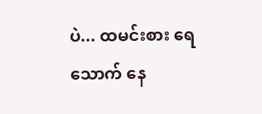ပဲ... ထမင်းစား ရေသောက် နေ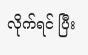လိုက်ရင် ပြီး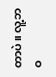တာပဲ။ လူ့ဘဝ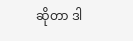ဆိုတာ ဒါ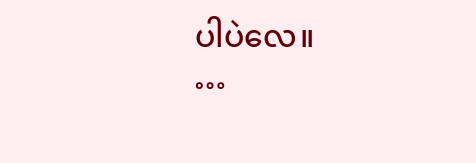ပါပဲလေ။
…